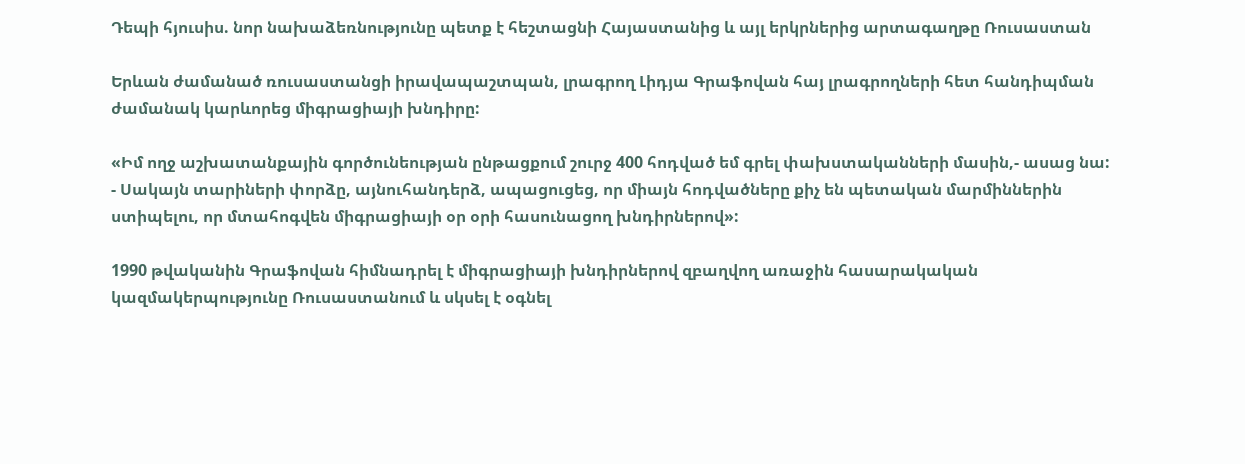Դեպի հյուսիս. նոր նախաձեռնությունը պետք է հեշտացնի Հայաստանից և այլ երկրներից արտագաղթը Ռուսաստան

Երևան ժամանած ռուսաստանցի իրավապաշտպան, լրագրող Լիդյա Գրաֆովան հայ լրագրողների հետ հանդիպման ժամանակ կարևորեց միգրացիայի խնդիրը:

«Իմ ողջ աշխատանքային գործունեության ընթացքում շուրջ 400 հոդված եմ գրել փախստականների մասին,- ասաց նա: - Սակայն տարիների փորձը, այնուհանդերձ, ապացուցեց, որ միայն հոդվածները քիչ են պետական մարմիններին ստիպելու, որ մտահոգվեն միգրացիայի օր օրի հասունացող խնդիրներով»:

1990 թվականին Գրաֆովան հիմնադրել է միգրացիայի խնդիրներով զբաղվող առաջին հասարակական կազմակերպությունը Ռուսաստանում և սկսել է օգնել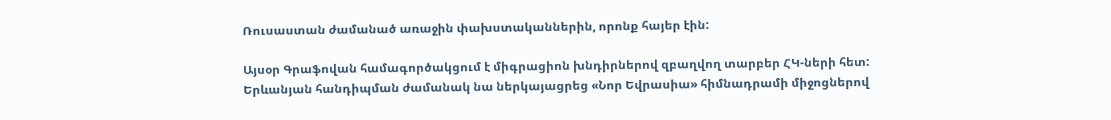Ռուսաստան ժամանած առաջին փախստականներին, որոնք հայեր էին:

Այսօր Գրաֆովան համագործակցում է միգրացիոն խնդիրներով զբաղվող տարբեր ՀԿ-ների հետ: Երևանյան հանդիպման ժամանակ նա ներկայացրեց «Նոր Եվրասիա» հիմնադրամի միջոցներով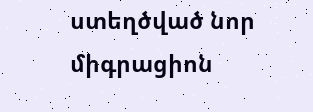ստեղծված նոր միգրացիոն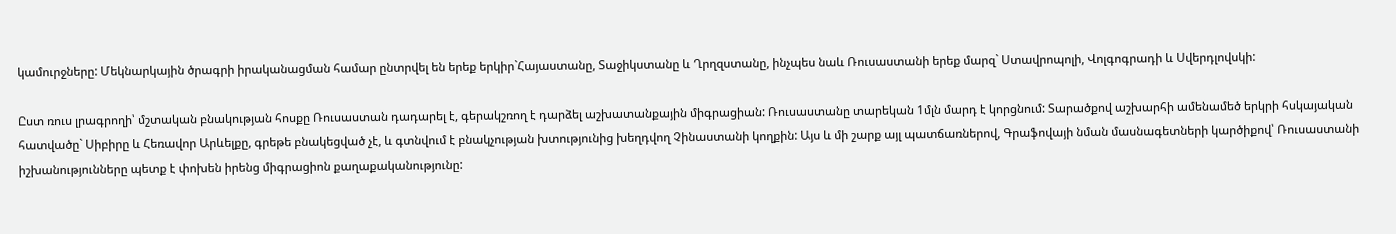կամուրջները: Մեկնարկային ծրագրի իրականացման համար ընտրվել են երեք երկիր`Հայաստանը, Տաջիկստանը և Ղրղզստանը, ինչպես նաև Ռուսաստանի երեք մարզ` Ստավրոպոլի, Վոլգոգրադի և Սվերդլովսկի:

Ըստ ռուս լրագրողի՝ մշտական բնակության հոսքը Ռուսաստան դադարել է, գերակշռող է դարձել աշխատանքային միգրացիան: Ռուսաստանը տարեկան 1մլն մարդ է կորցնում: Տարածքով աշխարհի ամենամեծ երկրի հսկայական հատվածը` Սիբիրը և Հեռավոր Արևելքը, գրեթե բնակեցված չէ, և գտնվում է բնակչության խտությունից խեղդվող Չինաստանի կողքին: Այս և մի շարք այլ պատճառներով, Գրաֆովայի նման մասնագետների կարծիքով՝ Ռուսաստանի իշխանությունները պետք է փոխեն իրենց միգրացիոն քաղաքականությունը: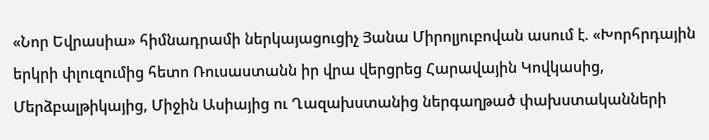«Նոր Եվրասիա» հիմնադրամի ներկայացուցիչ Յանա Միրոլյուբովան ասում է. «Խորհրդային երկրի փլուզումից հետո Ռուսաստանն իր վրա վերցրեց Հարավային Կովկասից, Մերձբալթիկայից, Միջին Ասիայից ու Ղազախստանից ներգաղթած փախստականների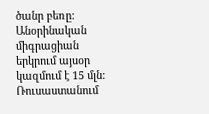ծանր բեռը: Անօրինական միգրացիան երկրում այսօր կազմում է 15 մլն: Ռուսաստանում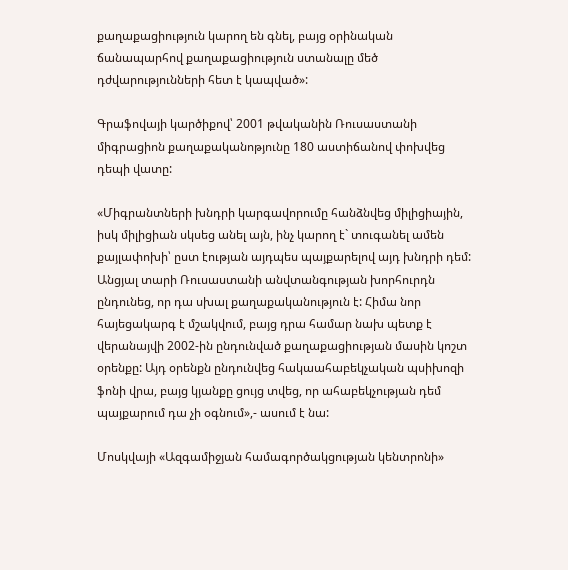քաղաքացիություն կարող են գնել, բայց օրինական ճանապարհով քաղաքացիություն ստանալը մեծ դժվարությունների հետ է կապված»:

Գրաֆովայի կարծիքով՝ 2001 թվականին Ռուսաստանի միգրացիոն քաղաքականոթյունը 180 աստիճանով փոխվեց դեպի վատը:

«Միգրանտների խնդրի կարգավորումը հանձնվեց միլիցիային, իսկ միլիցիան սկսեց անել այն, ինչ կարող է` տուգանել ամեն քայլափոխի՝ ըստ էության այդպես պայքարելով այդ խնդրի դեմ: Անցյալ տարի Ռուսաստանի անվտանգության խորհուրդն ընդունեց, որ դա սխալ քաղաքականություն է: Հիմա նոր հայեցակարգ է մշակվում, բայց դրա համար նախ պետք է վերանայվի 2002-ին ընդունված քաղաքացիության մասին կոշտ օրենքը: Այդ օրենքն ընդունվեց հակաահաբեկչական պսիխոզի ֆոնի վրա, բայց կյանքը ցույց տվեց, որ ահաբեկչության դեմ պայքարում դա չի օգնում»,- ասում է նա:

Մոսկվայի «Ազգամիջյան համագործակցության կենտրոնի»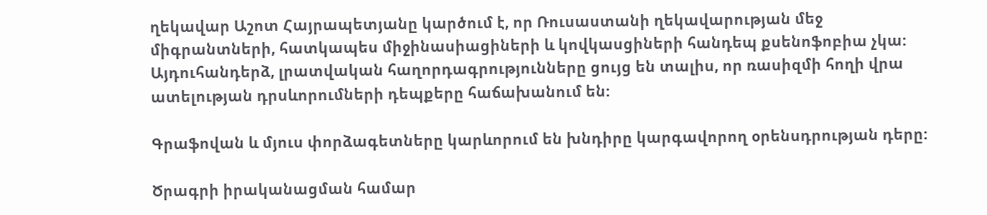ղեկավար Աշոտ Հայրապետյանը կարծում է, որ Ռուսաստանի ղեկավարության մեջ միգրանտների, հատկապես միջինասիացիների և կովկասցիների հանդեպ քսենոֆոբիա չկա: Այդուհանդերձ, լրատվական հաղորդագրությունները ցույց են տալիս, որ ռասիզմի հողի վրա ատելության դրսևորումների դեպքերը հաճախանում են:

Գրաֆովան և մյուս փորձագետները կարևորում են խնդիրը կարգավորող օրենսդրության դերը:

Ծրագրի իրականացման համար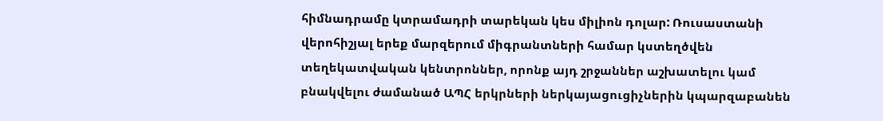հիմնադրամը կտրամադրի տարեկան կես միլիոն դոլար: Ռուսաստանի վերոհիշյալ երեք մարզերում միգրանտների համար կստեղծվեն տեղեկատվական կենտրոններ, որոնք այդ շրջաններ աշխատելու կամ բնակվելու ժամանած ԱՊՀ երկրների ներկայացուցիչներին կպարզաբանեն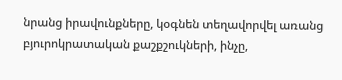նրանց իրավունքները, կօգնեն տեղավորվել առանց բյուրոկրատական քաշքշուկների, ինչը,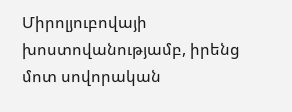Միրոլյուբովայի խոստովանությամբ, իրենց մոտ սովորական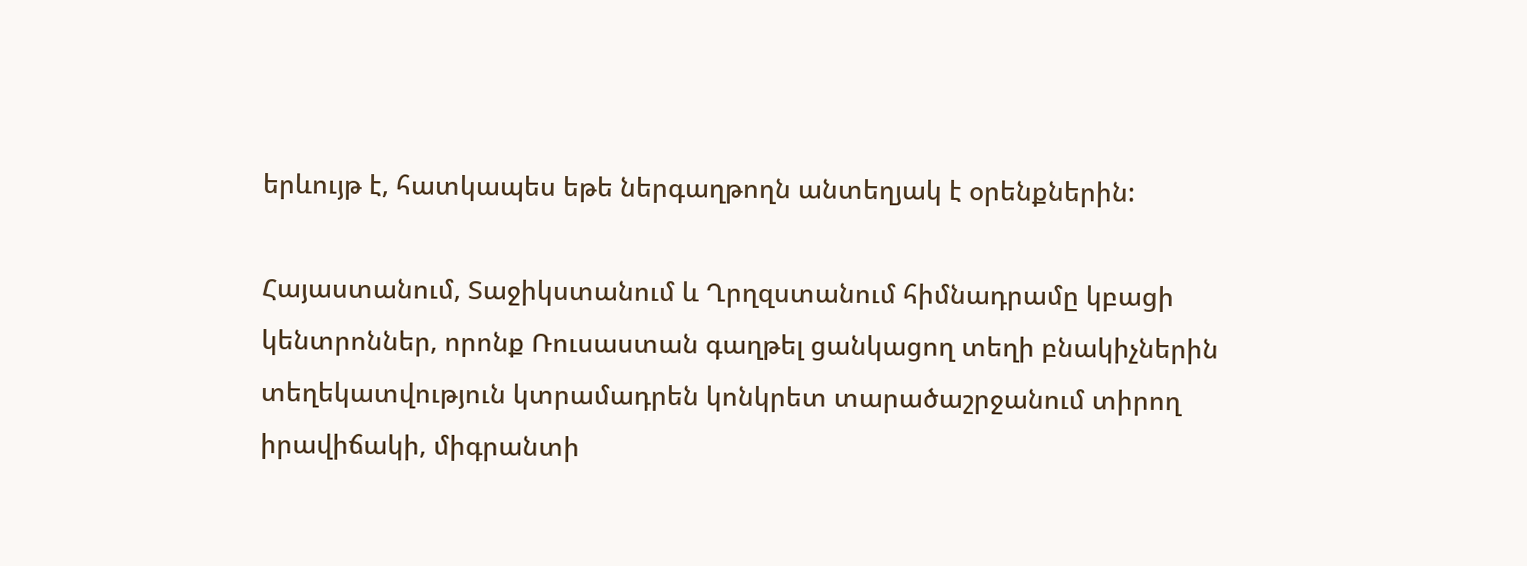երևույթ է, հատկապես եթե ներգաղթողն անտեղյակ է օրենքներին:

Հայաստանում, Տաջիկստանում և Ղրղզստանում հիմնադրամը կբացի կենտրոններ, որոնք Ռուսաստան գաղթել ցանկացող տեղի բնակիչներին տեղեկատվություն կտրամադրեն կոնկրետ տարածաշրջանում տիրող իրավիճակի, միգրանտի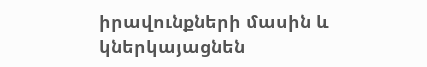իրավունքների մասին և կներկայացնեն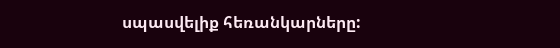սպասվելիք հեռանկարները: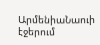ԱրմենիաՆաուի էջերում